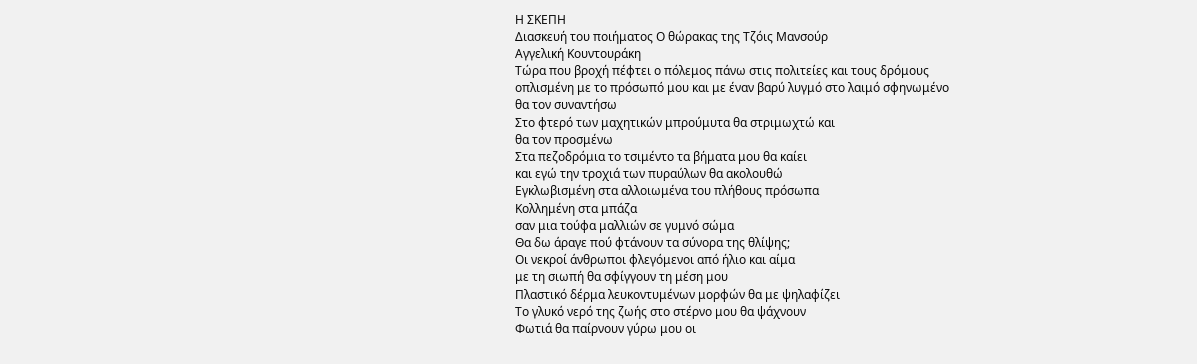Η ΣΚΕΠΗ
Διασκευή του ποιήματος Ο θώρακας της Τζόις Μανσούρ
Αγγελική Κουντουράκη
Τώρα που βροχή πέφτει ο πόλεμος πάνω στις πολιτείες και τους δρόμους
οπλισμένη με το πρόσωπό μου και με έναν βαρύ λυγμό στο λαιμό σφηνωμένο
θα τον συναντήσω
Στο φτερό των μαχητικών μπρούμυτα θα στριμωχτώ και
θα τον προσμένω
Στα πεζοδρόμια το τσιμέντο τα βήματα μου θα καίει
και εγώ την τροχιά των πυραύλων θα ακολουθώ
Εγκλωβισμένη στα αλλοιωμένα του πλήθους πρόσωπα
Κολλημένη στα μπάζα
σαν μια τούφα μαλλιών σε γυμνό σώμα
Θα δω άραγε πού φτάνουν τα σύνορα της θλίψης;
Οι νεκροί άνθρωποι φλεγόμενοι από ήλιο και αίμα
με τη σιωπή θα σφίγγουν τη μέση μου
Πλαστικό δέρμα λευκοντυμένων μορφών θα με ψηλαφίζει
Το γλυκό νερό της ζωής στο στέρνο μου θα ψάχνουν
Φωτιά θα παίρνουν γύρω μου οι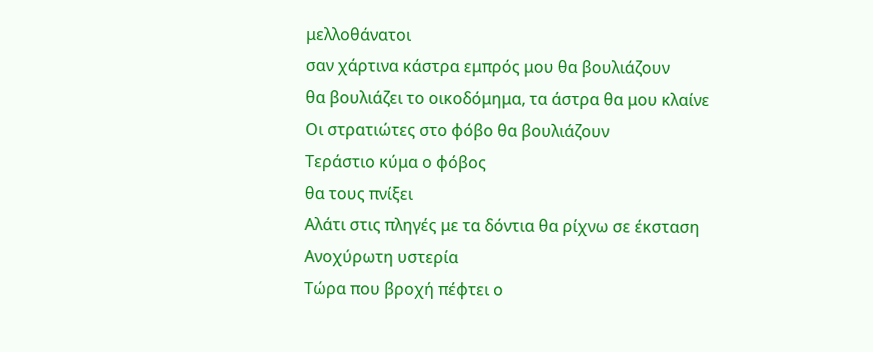μελλοθάνατοι
σαν χάρτινα κάστρα εμπρός μου θα βουλιάζουν
θα βουλιάζει το οικοδόμημα, τα άστρα θα μου κλαίνε
Οι στρατιώτες στο φόβο θα βουλιάζουν
Τεράστιο κύμα ο φόβος
θα τους πνίξει
Αλάτι στις πληγές με τα δόντια θα ρίχνω σε έκσταση
Ανοχύρωτη υστερία
Τώρα που βροχή πέφτει ο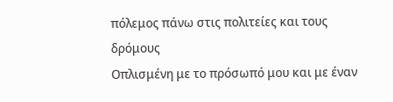πόλεμος πάνω στις πολιτείες και τους δρόμους
Οπλισμένη με το πρόσωπό μου και με έναν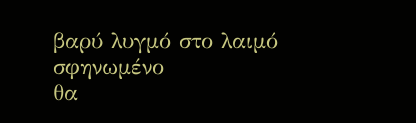βαρύ λυγμό στο λαιμό σφηνωμένο
θα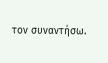τον συναντήσω.